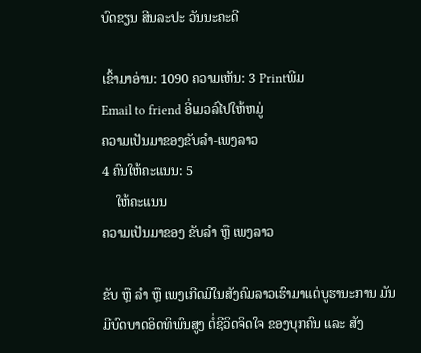ບົດຂຽນ ສີນລະປະ ວັນນະຄະດີ

ເຂົ້າມາອ່ານ: 1090 ຄວາມເຫັນ: 3 Printພີມ
Email to friend ອີ່ເມວລ໌ໄປໃຫ້ຫມູ່
ຄວາມເປັນມາຂອງຂັບລໍາ-ເພງລາວ
4 ຄົນໃຫ້ຄະແນນ: 5
    ໃຫ້ຄະແນນ
ຄວາມເປັນມາຂອງ ຂັບລໍາ ຫຼື ເພງລາວ

ຂັບ ຫຼື ລໍາ ຫຼື ເພງເກີດມີໃນສັງຄົມລາວເຮົາມາແຕ່ບູຮານະການ ມັນມີບົດບາດອິດທິພົນສູງ ຕໍ່ຊີວິດຈິດໃຈ ຂອງບຸກຄົນ ແລະ ສັງ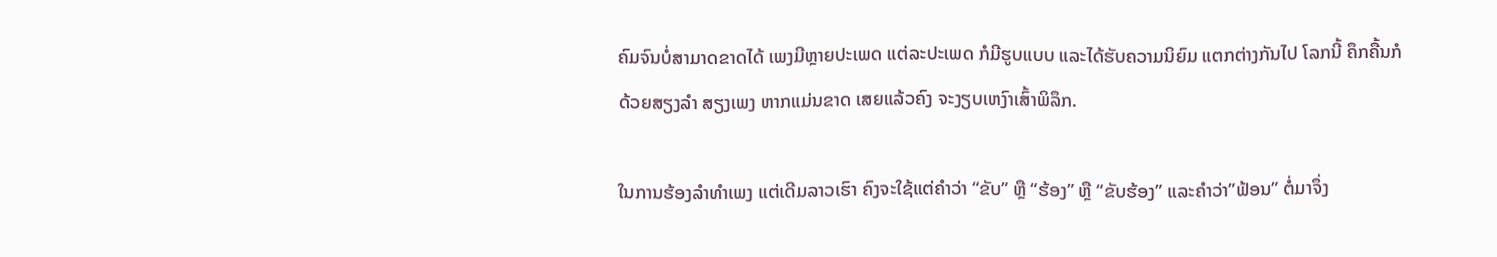ຄົມຈົນບໍ່ສາມາດຂາດໄດ້ ເພງມີຫຼາຍປະເພດ ແຕ່ລະປະເພດ ກໍມີຮູບແບບ ແລະໄດ້ຮັບຄວາມນິຍົມ ແຕກຕ່າງກັນໄປ ໂລກນີ້ ຄຶກຄື້ນກໍດ້ວຍສຽງລໍາ ສຽງເພງ ຫາກແມ່ນຂາດ ເສຍແລ້ວຄົງ ຈະງຽບເຫງົາເສົ້າພິລຶກ.

ໃນການຮ້ອງລໍາທໍາເພງ ແຕ່ເດີມລາວເຮົາ ຄົງຈະໃຊ້ແຕ່ຄໍາວ່າ “ຂັບ” ຫຼື “ຮ້ອງ” ຫຼື “ຂັບຮ້ອງ” ແລະຄໍາວ່າ”ຟ້ອນ” ຕໍ່ມາຈຶ່ງ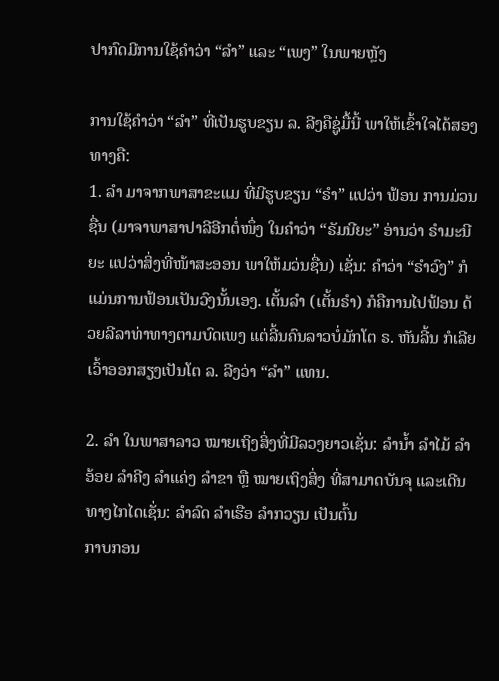ປາກົດມີການໃຊ້ຄໍາວ່າ “ລໍາ” ແລະ “ເພງ” ໃນພາຍຫຼັງ

ການໃຊ້ຄໍາວ່າ “ລໍາ” ທີ່ເປັນຮູບຂຽນ ລ. ລີງຄືຊູ່ມື້ນີ້ ພາໃຫ້ເຂົ້າໃຈໄດ້ສອງທາງຄື:
1. ລໍາ ມາຈາກພາສາຂະແມ ທີ່ມີຮູບຂຽນ “ຣໍາ” ແປວ່າ ຟ້ອນ ການມ່ວນຊື່ນ (ມາຈາພາສາປາລີອີກຕໍ່ໜຶ່ງ ໃນຄໍາວ່າ “ຣັມນີຍະ” ອ່ານວ່າ ຣໍາມະນີຍະ ແປວ່າສິ່ງທີ່ໜ້າສະອອນ ພາໃຫ້ມວ່ນຊື່ນ) ເຊັ່ນ: ຄໍາວ່າ “ຣໍາວົງ” ກໍແມ່ນການຟ້ອນເປັນວົງນັ້ນເອງ. ເຕັ້ນລໍາ (ເຕັ້ນຣໍາ) ກໍຄືການໄປຟ້ອນ ດ້ວຍລີລາທ່າທາງຕາມບົດເພງ ແຕ່ລີ້ນຄົນລາວບໍ່ມັກໂຕ ຣ. ຫັນລີ້ນ ກໍເລີຍເວົ້າອອກສຽງເປັນໂຕ ລ. ລີງວ່າ “ລໍາ” ແທນ.

2. ລໍາ ໃນພາສາລາວ ໝາຍເຖິງສິ່ງທີ່ມີລວງຍາວເຊັ່ນ: ລໍານໍ້າ ລໍາໄມ້ ລໍາອ້ອຍ ລໍາຄີງ ລໍາແຄ່ງ ລໍາຂາ ຫຼື ໝາຍເຖິງສິ່ງ ທີ່ສາມາດບັນຈຸ ແລະເດີນທາງໄກໄດເຊັ່ນ: ລໍາລົດ ລໍາເຮືອ ລໍາກວຽນ ເປັນຕົ້ນ
ກາບກອນ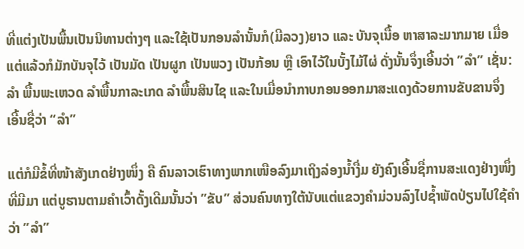ທີ່ແຕ່ງເປັນພື້ນເປັນນິທານຕ່າງໆ ແລະໃຊ້ເປັນກອນລໍານັ້ນກໍ(ມີລວງ)ຍາວ ແລະ ບັນຈຸເນື້ອ ຫາສາລະມາກມາຍ ເມື່ອແຕ່ແລ້ວກໍມັກບັນຈຸໄວ້ ເປັນມັດ ເປັນຜູກ ເປັນພວງ ເປັນກ້ອນ ຫຼື ເອົາໄວ້ໃນບັ້ງໄມ້ໄຜ່ ດັ່ງນັ້ນຈຶ່ງເອີ້ນວ່າ ”ລໍາ” ເຊັ່ນ: ລໍາ ພື້ນພະເຫວດ ລໍາພື້ນກາລະເກດ ລໍາພື້ນສິນໄຊ ແລະໃນເມື່ອນໍາກາບກອນອອກມາສະແດງດ້ວຍການຂັບຂານຈຶ່ງ ເອີ້ນຊື່ວ່າ “ລໍາ”

ແຕ່ກໍມີຂໍ້ທີ່ໜ້າສັງເກດຢ່າງໜຶ່ງ ຄື ຄົນລາວເຮົາທາງພາກເໜືອລົງມາເຖິງລ່ອງນໍ້າງື່ມ ຍັງຄົງເອີ້ນຊື່ການສະແດງຢ່າງໜຶ່ງ ທີ່ມີມາ ແຕ່ບູຮານຕາມຄໍາເວົ້າດັ້ງເດີມນັ້ນວ່າ ”ຂັບ” ສ່ວນຄົນທາງໃຕ້ນັບແຕ່ແຂວງຄໍາມ່ວນລົງໄປຊໍ້າພັດປ່ຽນໄປໃຊ້ຄໍາວ່າ ”ລໍາ”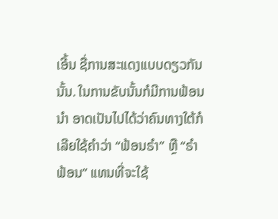ເອີ້ນ ຊື່ການສະແດງແບບດຽວກັນນັ້ນ. ໃນການຂັບນັ້ນກໍມີການຟ້ອນນໍາ ອາດເປັນໄປໄດ້ວ່າຄົນທາງໃຕ້ກໍເລີຍໃຊ້ຄໍາວ່າ “ຟ້ອນຣໍາ” ຫຼື “ຣໍາຟ້ອນ” ແທນທີ່ຈະໃຊ້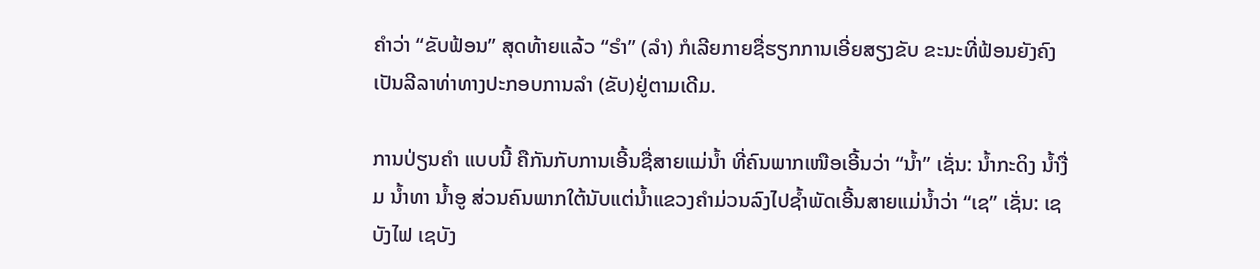ຄໍາວ່າ “ຂັບຟ້ອນ” ສຸດທ້າຍແລ້ວ “ຣໍາ” (ລໍາ) ກໍເລີຍກາຍຊື່ຮຽກການເອີ່ຍສຽງຂັບ ຂະນະທີ່ຟ້ອນຍັງຄົງ ເປັນລີລາທ່າທາງປະກອບການລໍາ (ຂັບ)ຢູ່ຕາມເດີມ.

ການປ່ຽນຄໍາ ແບບນີ້ ຄືກັນກັບການເອີ້ນຊື່ສາຍແມ່ນໍ້າ ທີ່ຄົນພາກເໜືອເອີ້ນວ່າ “ນໍ້າ” ເຊັ່ນ: ນໍ້າກະດິງ ນໍ້າງື່ມ ນໍ້າທາ ນໍ້າອູ ສ່ວນຄົນພາກໃຕ້ນັບແຕ່ນໍ້າແຂວງຄໍາມ່ວນລົງໄປຊໍ້າພັດເອີ້ນສາຍແມ່ນໍ້າວ່າ “ເຊ” ເຊັ່ນ: ເຊບັງໄຟ ເຊບັງ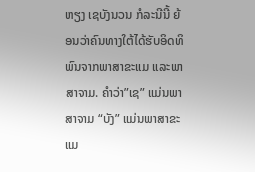ຫຽງ ເຊບັງນວນ ກໍລະນີນີ້ ຍ້ອນວ່າຄົນທາງໃຕ້ໄດ້ຮັບອິດທິພົນຈາກພາສາຂະແມ ແລະພາສາຈາມ. ຄໍາວ່າ”ເຊ” ແມ່ນພາສາຈາມ “ບັງ” ແມ່ນພາສາຂະແມ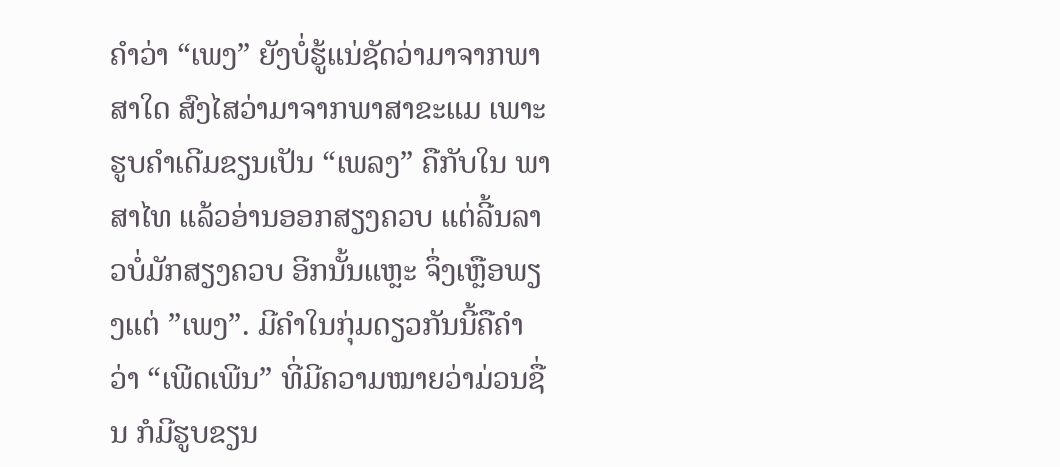ຄໍາວ່າ “ເພງ” ຍັງບໍ່ຮູ້ແນ່ຊັດວ່າມາຈາກພາສາໃດ ສົງໄສວ່າມາຈາກພາສາຂະແມ ເພາະຮູບຄໍາເດີມຂຽນເປັນ “ເພລງ” ຄືກັບໃນ ພາສາໄທ ແລ້ວອ່ານອອກສຽງຄວບ ແຕ່ລີ້ນລາວບໍ່ມັກສຽງຄວບ ອີກນັ້ນແຫຼະ ຈຶ່ງເຫຼືອພຽງແຕ່ ”ເພງ”. ມີຄໍາໃນກຸ່ມດຽວກັນນີ້ຄືຄໍາວ່າ “ເພີດເພີນ” ທີ່ມີຄວາມໝາຍວ່າມ່ວນຊື່ນ ກໍມີຮູບຂຽນ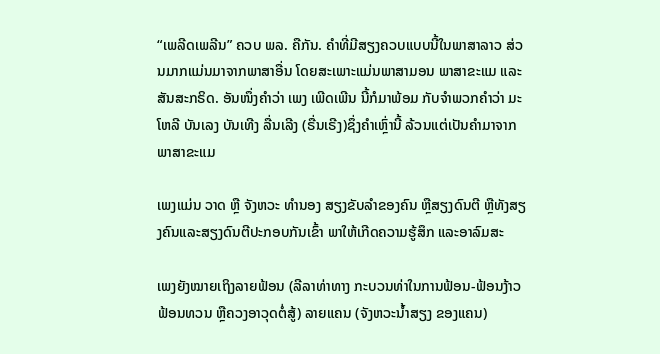“ເພລີດເພລີນ” ຄວບ ພລ. ຄືກັນ. ຄໍາທີ່ມີສຽງຄວບແບບນີ້ໃນພາສາລາວ ສ່ວນມາກແມ່ນມາຈາກພາສາອື່ນ ໂດຍສະເພາະແມ່ນພາສາມອນ ພາສາຂະແມ ແລະສັນສະກຣິດ. ອັນໜຶ່ງຄໍາວ່າ ເພງ ເພີດເພີນ ນີ້ກໍມາພ້ອມ ກັບຈໍາພວກຄໍາວ່າ ມະໂຫລີ ບັນເລງ ບັນເທີງ ລື່ນເລີງ (ຣື່ນເຣີງ)ຊຶ່ງຄໍາເຫຼົ່ານີ້ ລ້ວນແຕ່ເປັນຄໍາມາຈາກພາສາຂະແມ

ເພງແມ່ນ ວາດ ຫຼື ຈັງຫວະ ທໍານອງ ສຽງຂັບລໍາຂອງຄົນ ຫຼືສຽງດົນຕີ ຫຼືທັງສຽງຄົນແລະສຽງດົນຕີປະກອບກັນເຂົ້າ ພາໃຫ້ເກີດຄວາມຮູ້ສຶກ ແລະອາລົມສະ

ເພງຍັງໝາຍເຖິງລາຍຟ້ອນ (ລີລາທ່າທາງ ກະບວນທ່າໃນການຟ້ອນ-ຟ້ອນງ້າວ ຟ້ອນທວນ ຫຼືຄວງອາວຸດຕໍ່ສູ້) ລາຍແຄນ (ຈັງຫວະນໍ້າສຽງ ຂອງແຄນ)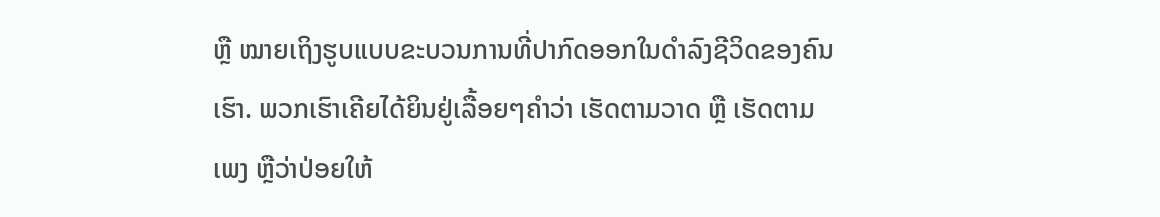ຫຼື ໝາຍເຖິງຮູບແບບຂະບວນການທີ່ປາກົດອອກໃນດໍາລົງຊີວິດຂອງຄົນເຮົາ. ພວກເຮົາເຄີຍໄດ້ຍິນຢູ່ເລື້ອຍໆຄໍາວ່າ ເຮັດຕາມວາດ ຫຼື ເຮັດຕາມເພງ ຫຼືວ່າປ່ອຍໃຫ້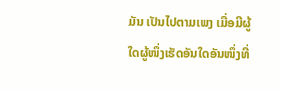ມັນ ເປັນໄປຕາມເພງ ເມື່ອມີຜູ້ໃດຜູ້ໜຶ່ງເຮັດອັນໃດອັນໜຶ່ງທີ່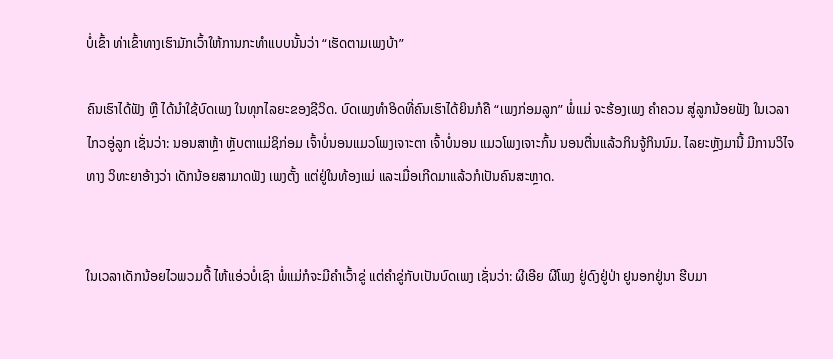ບໍ່ເຂົ້າ ທ່າເຂົ້າທາງເຮົາມັກເວົ້າໃຫ້ການກະທໍາແບບນັ້ນວ່າ “ເຮັດຕາມເພງບ້າ”

ຄົນເຮົາໄດ້ຟັງ ຫຼື ໄດ້ນໍາໃຊ້ບົດເພງ ໃນທຸກໄລຍະຂອງຊີວິດ. ບົດເພງທໍາອິດທີ່ຄົນເຮົາໄດ້ຍິນກໍຄື “ເພງກ່ອມລູກ” ພໍ່ແມ່ ຈະຮ້ອງເພງ ຄໍາຄວນ ສູ່ລູກນ້ອຍຟັງ ໃນເວລາໄກວອູ່ລູກ ເຊັ່ນວ່າ: ນອນສາຫຼ້າ ຫຼັບຕາແມ່ຊິກ່ອມ ເຈົ້າບໍ່ນອນແມວໂພງເຈາະຕາ ເຈົ້າບໍ່ນອນ ແມວໂພງເຈາະກົ້ນ ນອນຕື່ນແລ້ວກິນຈູ້ກິນນົມ. ໄລຍະຫຼັງມານີ້ ມີການວິໄຈທາງ ວິທະຍາອ້າງວ່າ ເດັກນ້ອຍສາມາດຟັງ ເພງຕັ້ງ ແຕ່ຢູ່ໃນທ້ອງແມ່ ແລະເມື່ອເກີດມາແລ້ວກໍເປັນຄົນສະຫຼາດ.


ໃນເວລາເດັກນ້ອຍໄວພວມດື້ ໄຫ້ແອ່ວບໍ່ເຊົາ ພໍ່ແມ່ກໍຈະມີຄໍາເວົ້າຂູ່ ແຕ່ຄໍາຂູ່ກັບເປັນບົດເພງ ເຊັ່ນວ່າ: ຜີເອີຍ ຜີໂພງ ຢູ່ດົງຢູ່ປ່າ ຢູນອກຢູ່ນາ ຮີບມາ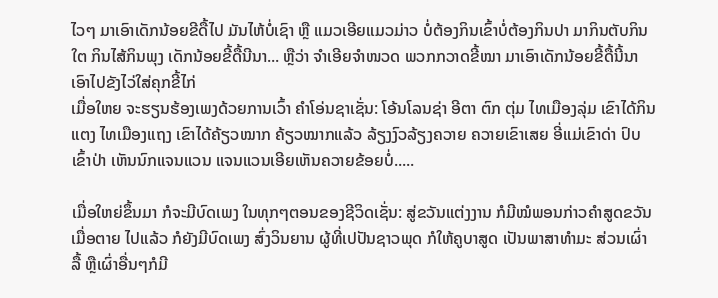ໄວໆ ມາເອົາເດັກນ້ອຍຂີດື້ໄປ ມັນໄຫ້ບໍ່ເຊົາ ຫຼື ແມວເອີຍແມວມ່າວ ບໍ່ຕ້ອງກິນເຂົ້າບໍ່ຕ້ອງກິນປາ ມາກິນຕັບກິນໃຕ ກິນໄສ້ກິນພຸງ ເດັກນ້ອຍຂີ້ດື້ນີນາ... ຫຼືວ່າ ຈໍາເອີຍຈໍາໜວດ ພວກກວາດຂີ້ໝາ ມາເອົາເດັກນ້ອຍຂີ້ດື້ນີ້ນາ ເອົາໄປຂັງໄວ່ໃສ່ຄຸກຂີ້ໄກ່
ເມື່ອໃຫຍ ຈະຮຽນຮ້ອງເພງດ້ວຍການເວົ້າ ຄໍາໂອ່ນຊາເຊັ່ນ: ໂອ້ນໂລນຊ່າ ອີຕາ ຕົກ ຕຸ່ມ ໄທເມືອງລຸ່ມ ເຂົາໄດ້ກິນແຕງ ໄທເມືອງແຖງ ເຂົາໄດ້ຄ້ຽວໝາກ ຄ້ຽວໝາກແລ້ວ ລ້ຽງງົວລ້ຽງຄວາຍ ຄວາຍເຂົາເສຍ ອີ່ແມ່ເຂົາດ່າ ປົບເຂົ້າປ່າ ເຫັນນົກແຈນແວນ ແຈນແວນເອີຍເຫັນຄວາຍຂ້ອຍບໍ່.....

ເມື່ອໃຫຍ່ຂຶ້ນມາ ກໍຈະມີບົດເພງ ໃນທຸກໆຕອນຂອງຊີວິດເຊັ່ນ: ສູ່ຂວັນແຕ່ງງານ ກໍມີໝໍພອນກ່າວຄໍາສູດຂວັນ ເມື່ອຕາຍ ໄປແລ້ວ ກໍຍັງມີບົດເພງ ສົ່ງວິນຍານ ຜູ້ທີ່ເປປັນຊາວພຸດ ກໍໃຫ້ຄູບາສູດ ເປັນພາສາທໍາມະ ສ່ວນເຜົ່າລື້ ຫຼືເຜົ່າອື່ນໆກໍມີ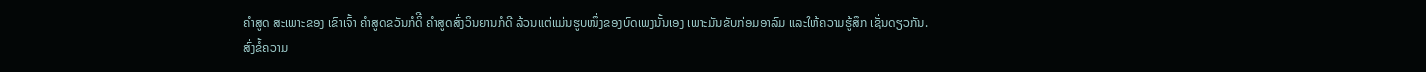ຄໍາສູດ ສະເພາະຂອງ ເຂົາເຈົ້າ ຄໍາສູດຂວັນກໍດິີ ຄໍາສູດສົ່ງວິນຍານກໍດີ ລ້ວນແຕ່ແມ່ນຮູບໜຶ່ງຂອງບົດເພງນັ້ນເອງ ເພາະມັນຂັບກ່ອມອາລົມ ແລະໃຫ້ຄວາມຮູ້ສຶກ ເຊັ່ນດຽວກັນ.
ສົ່ງຂໍ້ຄວາມ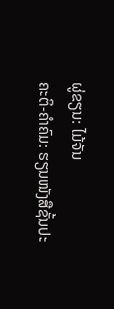ຜູ່ຂຽນ: ໄມ້ຈັນ
ຄະຕິ-ຄໍາຄົມ: ຮຽນໜັງສືຊັ້ນປະ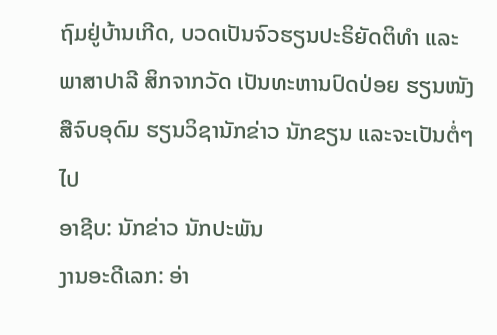ຖົມຢູ່ບ້ານເກີດ, ບວດເປັນຈົວຮຽນປະຣິຍັດຕິທໍາ ແລະ ພາສາປາລີ ສິກຈາກວັດ ເປັນທະຫານປົດປ່ອຍ ຮຽນໜັງສືຈົບອຸດົມ ຮຽນວິຊານັກຂ່າວ ນັກຂຽນ ແລະຈະເປັນຕໍ່ໆໄປ
ອາຊີບ: ນັກຂ່າວ ນັກປະພັນ
ງານອະດີເລກ: ອ່າ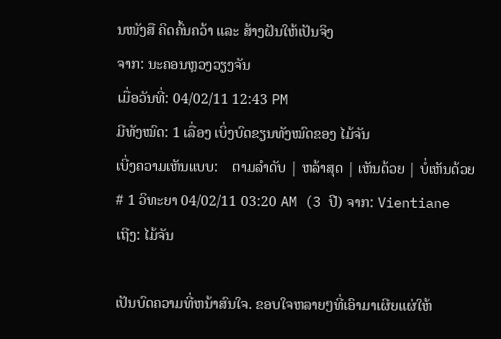ນໜັງສື ຄິດຄົ້ນຄວ້າ ແລະ ສ້າງຝັນໃຫ້ເປັນຈິງ
ຈາກ: ນະຄອນຫຼວງວຽງຈັນ
ເມື່ອວັນທີ່: 04/02/11 12:43 PM
ມີທັງໝົດ: 1 ເລື່ອງ ເບິ່ງບົດຂຽນທັງໝົດຂອງ ໄມ້ຈັນ
ເບີ່ງຄວາມເຫັນແບບ:    ຕາມລໍາດັບ | ຫລ້າສຸດ | ເຫັນດ້ວຍ | ບໍ່ເຫັນດ້ວຍ
# 1 ວິທະຍາ 04/02/11 03:20 AM (3 ປີ) ຈາກ: Vientiane
ເຖີງ: ໄມ້ຈັນ

ເປັນບົດຄວາມທີ່ຫນ້າສົນໃຈ. ຂອບໃຈຫລາຍໆທີ່ເອົາມາເຜີຍແຜ່ໃຫ້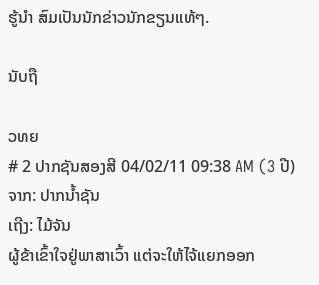ຮູ້ນໍາ ສົມເປັນນັກຂ່າວນັກຂຽນແທ້ໆ.

ນັບຖື

ວທຍ
# 2 ປາກຊັນສອງສີ 04/02/11 09:38 AM (3 ປີ) ຈາກ: ປາກນໍ້າຊັນ
ເຖີງ: ໄມ້ຈັນ
ຜູ້ຂ້າເຂົ້າໃຈຢູ່ພາສາເວົ້າ ແຕ່ຈະໃຫ້ໄຈ້ແຍກອອກ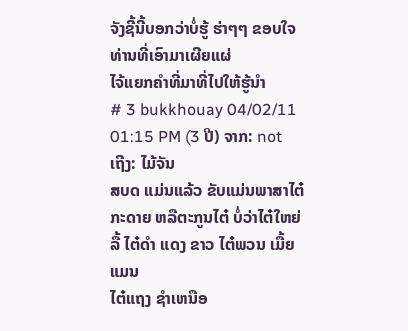ຈັງຊີ້ນີ້ບອກວ່າບໍ່ຮູ້ ຮ່າໆໆ ຂອບໃຈທ່ານທີ່ເອົາມາເຜີຍແຜ່
ໄຈ້ແຍກຄໍາທີ່ມາທີ່ໄປໃຫ້ຮູ້ນໍາ
# 3 bukkhouay 04/02/11 01:15 PM (3 ປີ) ຈາກ: not
ເຖີງ: ໄມ້ຈັນ
ສບດ ແມ່ນແລ້ວ ຂັບແມ່ນພາສາໄຕ໋ກະດາຍ ຫລືຕະກູນໄຕ໋ ບໍ່ວ່າໄຕ໋ໃຫຍ່ ລື້ ໄຕ໋ດໍາ ແດງ ຂາວ ໄຕ໋ພວນ ເມື້ຍ ແມນ
ໄຕ໋ແຖງ ຊໍາເຫນືອ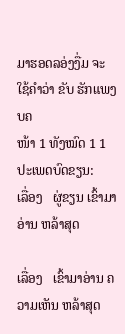ມາຮອດລອ່ງງື່ມ ຈະໃຊ້ຄໍາວ່າ ຂັບ ຮັກແພງ ບຄ
ໜ້າ 1 ທັງໝົດ 1 1
ປະເພດບົດຂຽນ:
ເລື່ອງ   ຜູ່ຂຽນ ເຂົ້າມາອ່ານ ຫລ້າສຸດ

ເລື່ອງ   ເຂົ້າມາອ່ານ ຄວາມເຫັນ ຫລ້າສຸດ